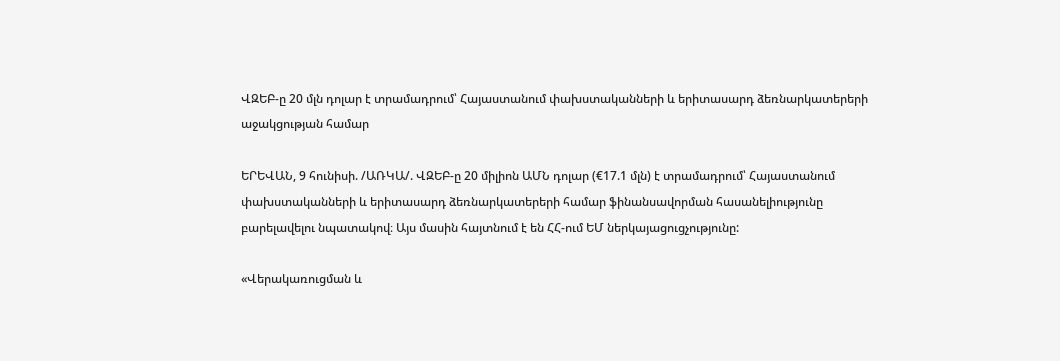ՎԶԵԲ-ը 20 մլն դոլար է տրամադրում՝ Հայաստանում փախստականների և երիտասարդ ձեռնարկատերերի աջակցության համար

ԵՐԵՎԱՆ, 9 հունիսի. /ԱՌԿԱ/. ՎԶԵԲ-ը 20 միլիոն ԱՄՆ դոլար (€17.1 մլն) է տրամադրում՝ Հայաստանում փախստականների և երիտասարդ ձեռնարկատերերի համար ֆինանսավորման հասանելիությունը բարելավելու նպատակով։ Այս մասին հայտնում է են ՀՀ-ում ԵՄ ներկայացուցչությունը:

«Վերակառուցման և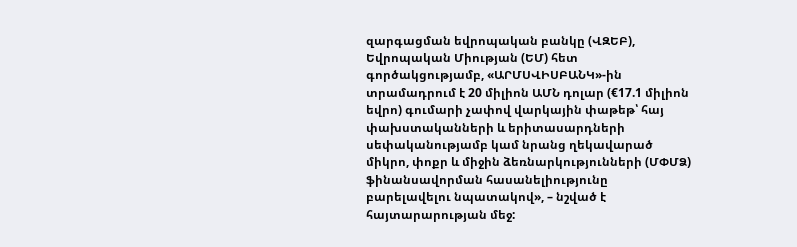զարգացման եվրոպական բանկը (ՎԶԵԲ), Եվրոպական Միության (ԵՄ) հետ գործակցությամբ, «ԱՐՄՍՎԻՍԲԱՆԿ»-ին տրամադրում է 20 միլիոն ԱՄՆ դոլար (€17.1 միլիոն եվրո) գումարի չափով վարկային փաթեթ՝ հայ փախստականների և երիտասարդների սեփականությամբ կամ նրանց ղեկավարած միկրո, փոքր և միջին ձեռնարկությունների (ՄՓՄՁ) ֆինանսավորման հասանելիությունը բարելավելու նպատակով», – նշված է հայտարարության մեջ: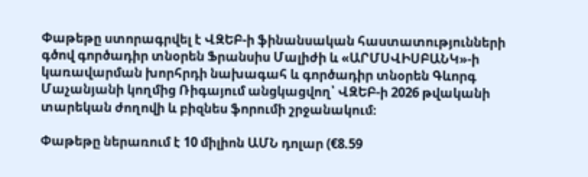Փաթեթը ստորագրվել է ՎԶԵԲ-ի ֆինանսական հաստատությունների գծով գործադիր տնօրեն Ֆրանսիս Մալիժի և «ԱՐՄՍՎԻՍԲԱՆԿ»-ի կառավարման խորհրդի նախագահ և գործադիր տնօրեն Գևորգ Մաչանյանի կողմից Ռիգայում անցկացվող՝ ՎԶԵԲ-ի 2026 թվականի տարեկան ժողովի և բիզնես ֆորումի շրջանակում։

Փաթեթը ներառում է 10 միլիոն ԱՄՆ դոլար (€8.59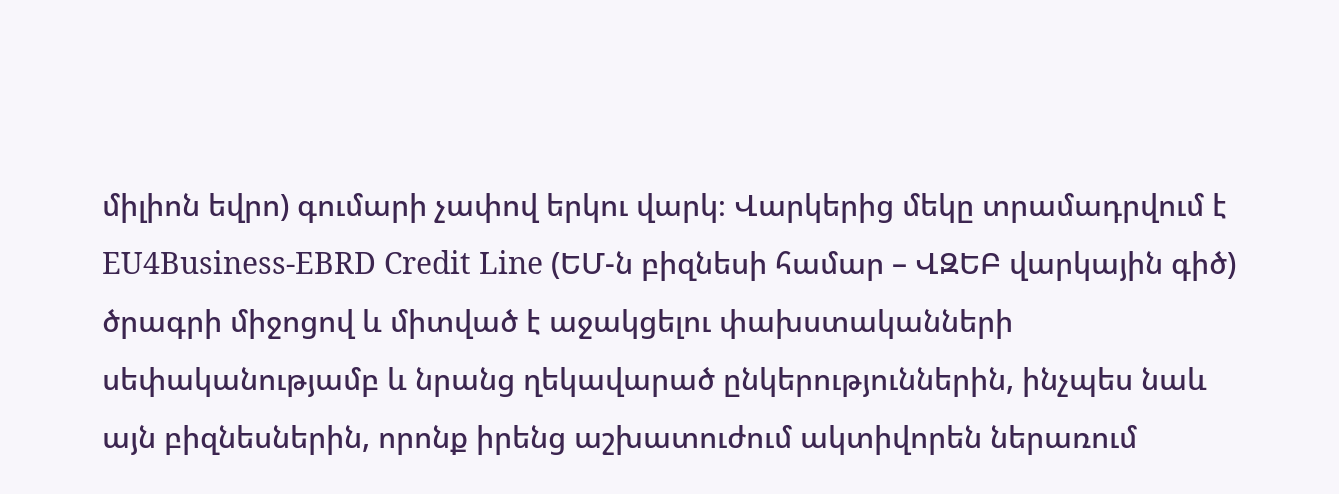միլիոն եվրո) գումարի չափով երկու վարկ։ Վարկերից մեկը տրամադրվում է EU4Business-EBRD Credit Line (ԵՄ-ն բիզնեսի համար – ՎԶԵԲ վարկային գիծ) ծրագրի միջոցով և միտված է աջակցելու փախստականների սեփականությամբ և նրանց ղեկավարած ընկերություններին, ինչպես նաև այն բիզնեսներին, որոնք իրենց աշխատուժում ակտիվորեն ներառում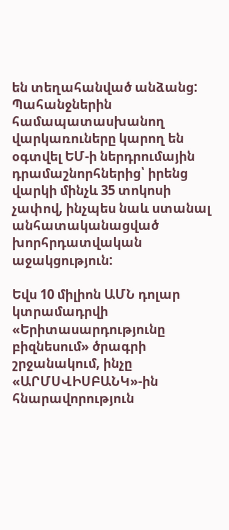են տեղահանված անձանց: Պահանջներին համապատասխանող վարկառուները կարող են օգտվել ԵՄ-ի ներդրումային դրամաշնորհներից՝ իրենց վարկի մինչև 35 տոկոսի չափով, ինչպես նաև ստանալ անհատականացված խորհրդատվական աջակցություն:

Եվս 10 միլիոն ԱՄՆ դոլար կտրամադրվի «Երիտասարդությունը բիզնեսում» ծրագրի շրջանակում, ինչը «ԱՐՄՍՎԻՍԲԱՆԿ»-ին հնարավորություն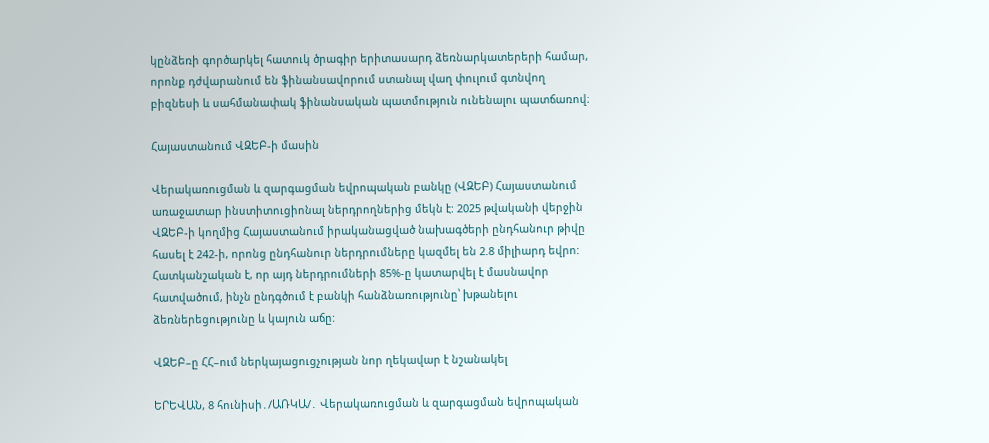կընձեռի գործարկել հատուկ ծրագիր երիտասարդ ձեռնարկատերերի համար, որոնք դժվարանում են ֆինանսավորում ստանալ վաղ փուլում գտնվող բիզնեսի և սահմանափակ ֆինանսական պատմություն ունենալու պատճառով։

Հայաստանում ՎԶԵԲ-ի մասին

Վերակառուցման և զարգացման եվրոպական բանկը (ՎԶԵԲ) Հայաստանում առաջատար ինստիտուցիոնալ ներդրողներից մեկն է: 2025 թվականի վերջին ՎԶԵԲ-ի կողմից Հայաստանում իրականացված նախագծերի ընդհանուր թիվը հասել է 242-ի, որոնց ընդհանուր ներդրումները կազմել են 2.8 միլիարդ եվրո: Հատկանշական է, որ այդ ներդրումների 85%-ը կատարվել է մասնավոր հատվածում, ինչն ընդգծում է բանկի հանձնառությունը՝ խթանելու ձեռներեցությունը և կայուն աճը:

ՎԶԵԲ–ը ՀՀ–ում ներկայացուցչության նոր ղեկավար է նշանակել

ԵՐԵՎԱՆ, 8 հունիսի․/ԱՌԿԱ/․ Վերակառուցման և զարգացման եվրոպական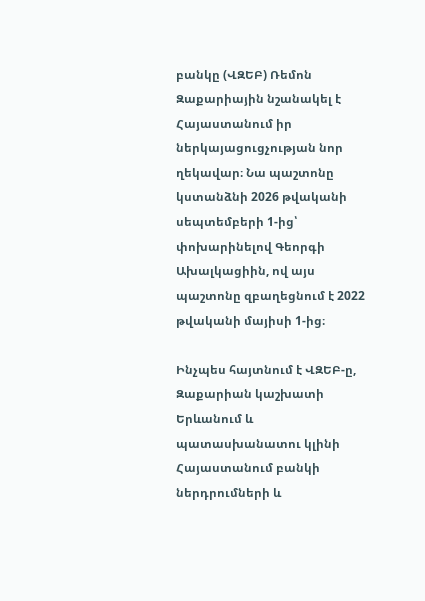բանկը (ՎԶԵԲ) Ռեմոն Զաքարիային նշանակել է Հայաստանում իր ներկայացուցչության նոր ղեկավար։ Նա պաշտոնը կստանձնի 2026 թվականի սեպտեմբերի 1-ից՝ փոխարինելով Գեորգի Ախալկացիին, ով այս պաշտոնը զբաղեցնում է 2022 թվականի մայիսի 1-ից։

Ինչպես հայտնում է ՎԶԵԲ-ը, Զաքարիան կաշխատի Երևանում և պատասխանատու կլինի Հայաստանում բանկի ներդրումների և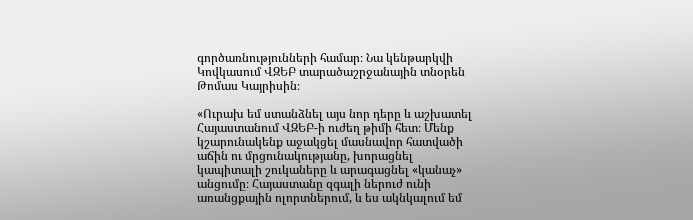գործառնությունների համար։ Նա կենթարկվի Կովկասում ՎԶԵԲ տարածաշրջանային տնօրեն Թոմաս Կայրիսին։

«Ուրախ եմ ստանձնել այս նոր դերը և աշխատել Հայաստանում ՎԶԵԲ-ի ուժեղ թիմի հետ։ Մենք կշարունակենք աջակցել մասնավոր հատվածի աճին ու մրցունակությանը, խորացնել կապիտալի շուկաները և արագացնել «կանաչ» անցումը։ Հայաստանը զգալի ներուժ ունի առանցքային ոլորտներում, և ես ակնկալում եմ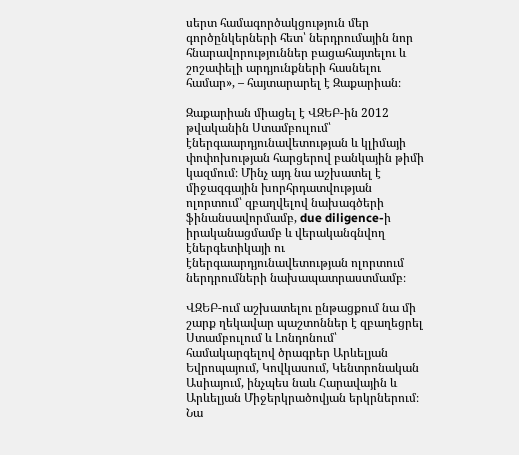սերտ համագործակցություն մեր գործընկերների հետ՝ ներդրումային նոր հնարավորություններ բացահայտելու և շոշափելի արդյունքների հասնելու համար», – հայտարարել է Զաքարիան։

Զաքարիան միացել է ՎԶԵԲ-ին 2012 թվականին Ստամբուլում՝ էներգաարդյունավետության և կլիմայի փոփոխության հարցերով բանկային թիմի կազմում։ Մինչ այդ նա աշխատել է միջազգային խորհրդատվության ոլորտում՝ զբաղվելով նախագծերի ֆինանսավորմամբ, due diligence-ի իրականացմամբ և վերականգնվող էներգետիկայի ու էներգաարդյունավետության ոլորտում ներդրումների նախապատրաստմամբ։

ՎԶԵԲ-ում աշխատելու ընթացքում նա մի շարք ղեկավար պաշտոններ է զբաղեցրել Ստամբուլում և Լոնդոնում՝ համակարգելով ծրագրեր Արևելյան Եվրոպայում, Կովկասում, Կենտրոնական Ասիայում, ինչպես նաև Հարավային և Արևելյան Միջերկրածովյան երկրներում։ Նա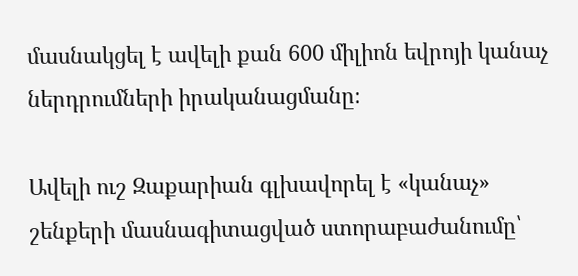մասնակցել է ավելի քան 600 միլիոն եվրոյի կանաչ ներդրումների իրականացմանը։

Ավելի ուշ Զաքարիան գլխավորել է «կանաչ» շենքերի մասնագիտացված ստորաբաժանումը՝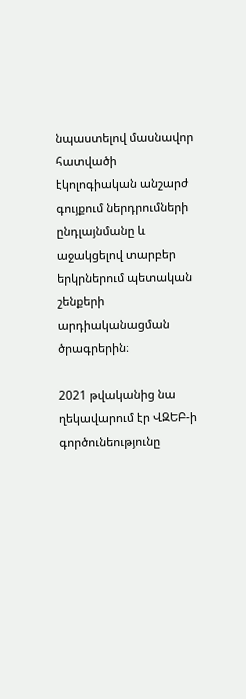նպաստելով մասնավոր հատվածի էկոլոգիական անշարժ գույքում ներդրումների ընդլայնմանը և աջակցելով տարբեր երկրներում պետական շենքերի արդիականացման ծրագրերին։

2021 թվականից նա ղեկավարում էր ՎԶԵԲ-ի գործունեությունը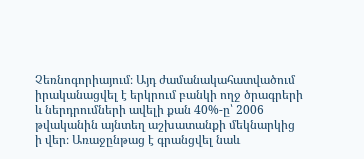Չեռնոգորիայում։ Այդ ժամանակահատվածում իրականացվել է երկրում բանկի ողջ ծրագրերի և ներդրումների ավելի քան 40%-ը՝ 2006 թվականին այնտեղ աշխատանքի մեկնարկից ի վեր։ Առաջընթաց է գրանցվել նաև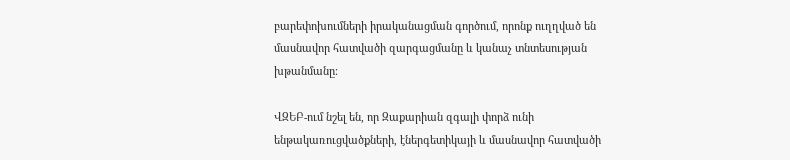բարեփոխումների իրականացման գործում, որոնք ուղղված են մասնավոր հատվածի զարգացմանը և կանաչ տնտեսության խթանմանը։

ՎԶԵԲ-ում նշել են, որ Զաքարիան զգալի փորձ ունի ենթակառուցվածքների, էներգետիկայի և մասնավոր հատվածի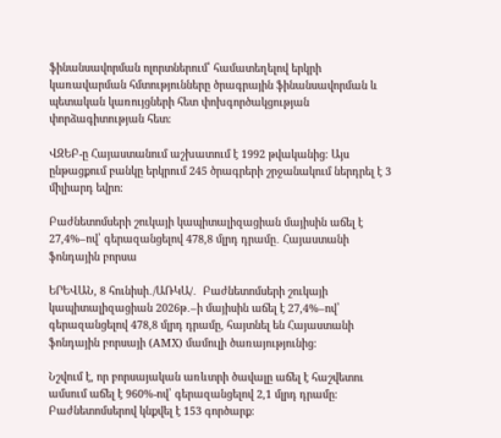ֆինանսավորման ոլորտներում՝ համատեղելով երկրի կառավարման հմտությունները ծրագրային ֆինանսավորման և պետական կառույցների հետ փոխգործակցության փորձագիտության հետ։

ՎԶԵԲ-ը Հայաստանում աշխատում է 1992 թվականից։ Այս ընթացքում բանկը երկրում 245 ծրագրերի շրջանակում ներդրել է 3 միլիարդ եվրո։

Բաժնետոմսերի շուկայի կապիտալիզացիան մայիսին աճել է 27,4%–ով՝ գերազանցելով 478,8 մլրդ դրամը․ Հայաստանի ֆոնդային բորսա

ԵՐԵՎԱՆ, 8 հունիսի․/ԱՌԿԱ/․  Բաժնետոմսերի շուկայի կապիտալիզացիան 2026թ․–ի մայիսին աճել է 27,4%–ով՝ գերազանցելով 478,8 մլրդ դրամը, հայտնել են Հայաստանի ֆոնդային բորսայի (АМХ) մամուլի ծառայությունից։

Նշվում է, որ բորսայական առևտրի ծավալը աճել է հաշվետու ամսում աճել է 960%-ով՝ գերազանցելով 2,1 մլրդ դրամը։ Բաժնետոմսերով կնքվել է 153 գործարք։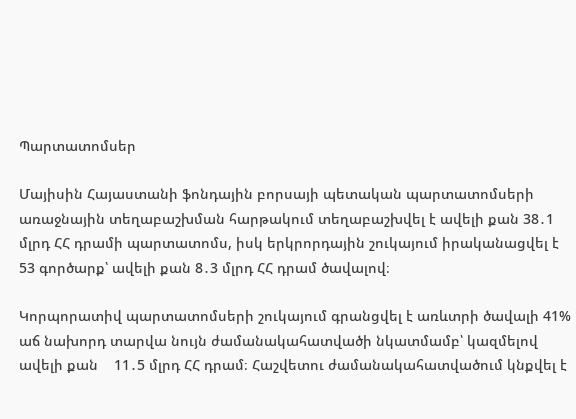Պարտատոմսեր

Մայիսին Հայաստանի ֆոնդային բորսայի պետական պարտատոմսերի առաջնային տեղաբաշխման հարթակում տեղաբաշխվել է ավելի քան 38․1 մլրդ ՀՀ դրամի պարտատոմս, իսկ երկրորդային շուկայում իրականացվել է 53 գործարք՝ ավելի քան 8․3 մլրդ ՀՀ դրամ ծավալով։

Կորպորատիվ պարտատոմսերի շուկայում գրանցվել է առևտրի ծավալի 41% աճ նախորդ տարվա նույն ժամանակահատվածի նկատմամբ՝ կազմելով ավելի քան    11․5 մլրդ ՀՀ դրամ։ Հաշվետու ժամանակահատվածում կնքվել է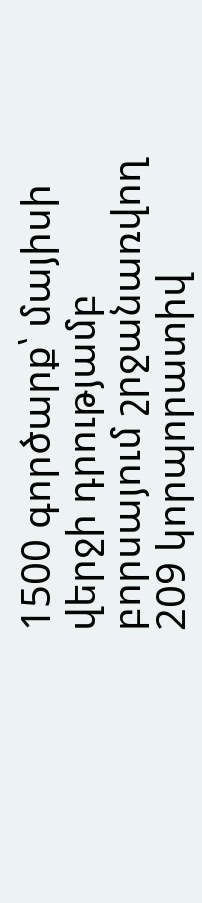1500 գործարք՝ մայիսի վերջի դրությամբ բորսայում շրջանառվող 209 կորպորատիվ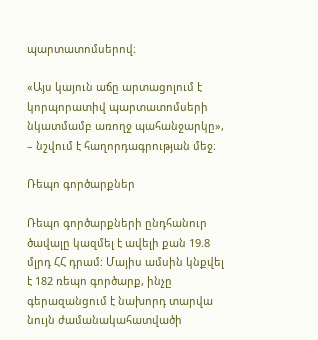պարտատոմսերով։

«Այս կայուն աճը արտացոլում է կորպորատիվ պարտատոմսերի նկատմամբ առողջ պահանջարկը», – նշվում է հաղորդագրության մեջ։

Ռեպո գործարքներ

Ռեպո գործարքների ընդհանուր ծավալը կազմել է ավելի քան 19.8 մլրդ ՀՀ դրամ: Մայիս ամսին կնքվել է 182 ռեպո գործարք, ինչը գերազանցում է նախորդ տարվա նույն ժամանակահատվածի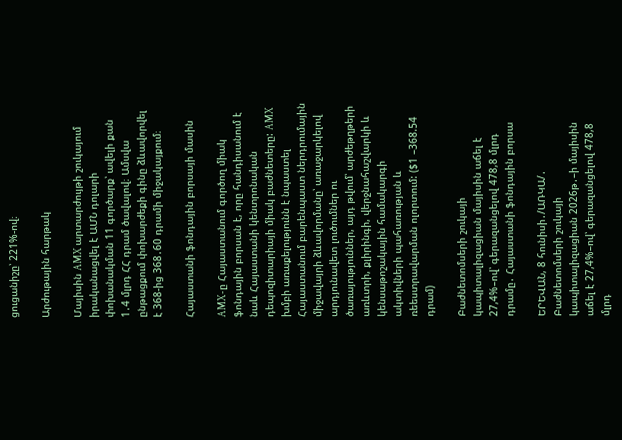ցուցանիշը՝ 221%-ով։

Արժութային հարթակ

Մայիսին AMX արտարժույթի շուկայում իրականացվել է ԱՄՆ դոլարի փոխանակման 11 գործարք՝ ավելի քան 1․4 մլրդ ՀՀ դրամ ծավալով։ Ամսվա ընթացքում փոխարժեքի գինը ձևավորվել է 368-ից 368․60 դրամի միջակայքում։

Հայաստանի ֆոնդային բորսայի մասին

AMX-ը Հայաստանում գործող միակ ֆոնդային բորսան է, որը հանդիսանում է նաև Հայաստանի կենտրոնական դեպոզիտարիայի միակ բաժնետերը: AMX խմբի առաքելությունն է նպաստել Հայաստանում բարենպաստ ներդրումային միջավայրի ձևավորմանը՝ առաջարկելով արդյունավետ լուծումներ ու ծառայություններ, այդ թվում՝ արժեթղթերի առևտրի, քլիրինգի, վերջնահաշվարկի և կենսաթոշակային համակարգի ակտիվների պահառության և ռեեստրավարման ոլորտում: ($1 –368.54 դրամ)

Բաժնետոմսերի շուկայի կապիտալիզացիան մայիսին աճել է 27,4%–ով՝ գերազանցելով 478,8 մլրդ դրամը․ Հայաստանի ֆոնդային բորսա

ԵՐԵՎԱՆ, 8 հունիսի․/ԱՌԿԱ/․  Բաժնետոմսերի շուկայի կապիտալիզացիան 2026թ․–ի մայիսին աճել է 27,4%–ով՝ գերազանցելով 478,8 մլրդ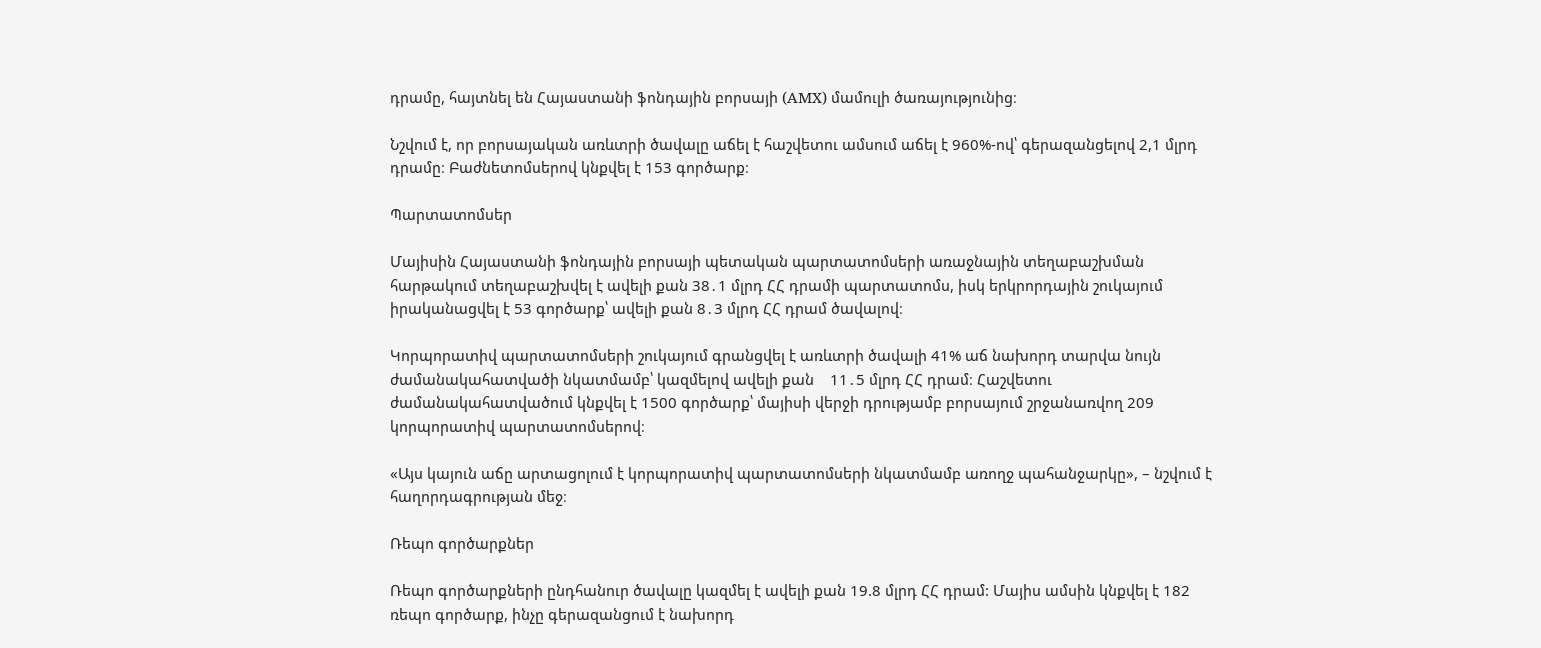դրամը, հայտնել են Հայաստանի ֆոնդային բորսայի (АМХ) մամուլի ծառայությունից։

Նշվում է, որ բորսայական առևտրի ծավալը աճել է հաշվետու ամսում աճել է 960%-ով՝ գերազանցելով 2,1 մլրդ դրամը։ Բաժնետոմսերով կնքվել է 153 գործարք։

Պարտատոմսեր

Մայիսին Հայաստանի ֆոնդային բորսայի պետական պարտատոմսերի առաջնային տեղաբաշխման հարթակում տեղաբաշխվել է ավելի քան 38․1 մլրդ ՀՀ դրամի պարտատոմս, իսկ երկրորդային շուկայում իրականացվել է 53 գործարք՝ ավելի քան 8․3 մլրդ ՀՀ դրամ ծավալով։

Կորպորատիվ պարտատոմսերի շուկայում գրանցվել է առևտրի ծավալի 41% աճ նախորդ տարվա նույն ժամանակահատվածի նկատմամբ՝ կազմելով ավելի քան    11․5 մլրդ ՀՀ դրամ։ Հաշվետու ժամանակահատվածում կնքվել է 1500 գործարք՝ մայիսի վերջի դրությամբ բորսայում շրջանառվող 209 կորպորատիվ պարտատոմսերով։

«Այս կայուն աճը արտացոլում է կորպորատիվ պարտատոմսերի նկատմամբ առողջ պահանջարկը», – նշվում է հաղորդագրության մեջ։

Ռեպո գործարքներ

Ռեպո գործարքների ընդհանուր ծավալը կազմել է ավելի քան 19.8 մլրդ ՀՀ դրամ: Մայիս ամսին կնքվել է 182 ռեպո գործարք, ինչը գերազանցում է նախորդ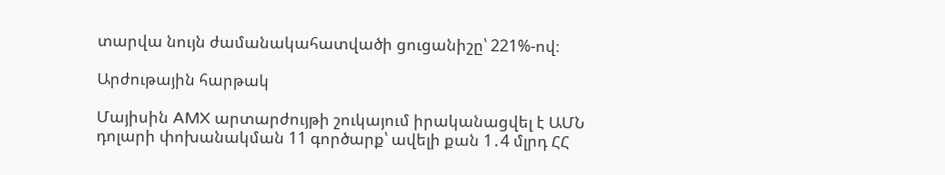տարվա նույն ժամանակահատվածի ցուցանիշը՝ 221%-ով։

Արժութային հարթակ

Մայիսին AMX արտարժույթի շուկայում իրականացվել է ԱՄՆ դոլարի փոխանակման 11 գործարք՝ ավելի քան 1․4 մլրդ ՀՀ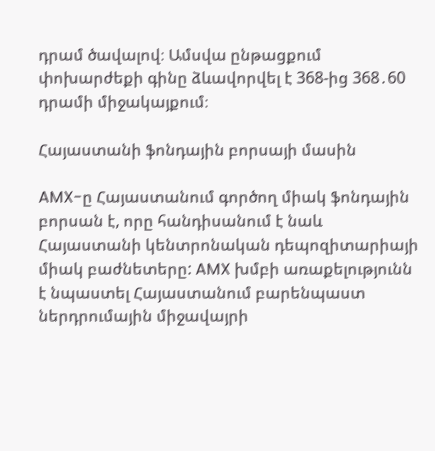դրամ ծավալով։ Ամսվա ընթացքում փոխարժեքի գինը ձևավորվել է 368-ից 368․60 դրամի միջակայքում։

Հայաստանի ֆոնդային բորսայի մասին

AMX-ը Հայաստանում գործող միակ ֆոնդային բորսան է, որը հանդիսանում է նաև Հայաստանի կենտրոնական դեպոզիտարիայի միակ բաժնետերը: AMX խմբի առաքելությունն է նպաստել Հայաստանում բարենպաստ ներդրումային միջավայրի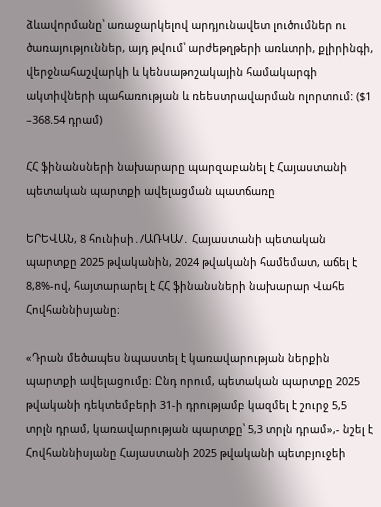ձևավորմանը՝ առաջարկելով արդյունավետ լուծումներ ու ծառայություններ, այդ թվում՝ արժեթղթերի առևտրի, քլիրինգի, վերջնահաշվարկի և կենսաթոշակային համակարգի ակտիվների պահառության և ռեեստրավարման ոլորտում: ($1 –368.54 դրամ)

ՀՀ ֆինանսների նախարարը պարզաբանել է Հայաստանի պետական պարտքի ավելացման պատճառը

ԵՐԵՎԱՆ, 8 հունիսի․/ԱՌԿԱ/․ Հայաստանի պետական պարտքը 2025 թվականին, 2024 թվականի համեմատ, աճել է 8,8%-ով, հայտարարել է ՀՀ ֆինանսների նախարար Վահե Հովհաննիսյանը։

«Դրան մեծապես նպաստել է կառավարության ներքին պարտքի ավելացումը։ Ընդ որում, պետական պարտքը 2025 թվականի դեկտեմբերի 31-ի դրությամբ կազմել է շուրջ 5,5 տրլն դրամ, կառավարության պարտքը՝ 5,3 տրլն դրամ»,- նշել է Հովհաննիսյանը Հայաստանի 2025 թվականի պետբյուջեի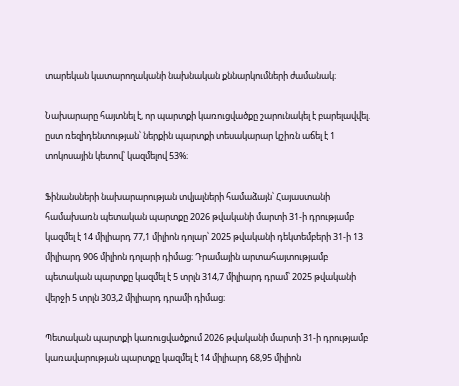տարեկան կատարողականի նախնական քննարկումների ժամանակ։

Նախարարը հայտնել է, որ պարտքի կառուցվածքը շարունակել է բարելավվել. ըստ ռեզիդենտության՝ ներքին պարտքի տեսակարար կշիռն աճել է 1 տոկոսային կետով՝ կազմելով 53%։

Ֆինանսների նախարարության տվյալների համաձայն՝ Հայաստանի համախառն պետական պարտքը 2026 թվականի մարտի 31-ի դրությամբ կազմել է 14 միլիարդ 77,1 միլիոն դոլար՝ 2025 թվականի դեկտեմբերի 31-ի 13 միլիարդ 906 միլիոն դոլարի դիմաց։ Դրամային արտահայտությամբ պետական պարտքը կազմել է 5 տրլն 314,7 միլիարդ դրամ՝ 2025 թվականի վերջի 5 տրլն 303,2 միլիարդ դրամի դիմաց։

Պետական պարտքի կառուցվածքում 2026 թվականի մարտի 31-ի դրությամբ կառավարության պարտքը կազմել է 14 միլիարդ 68,95 միլիոն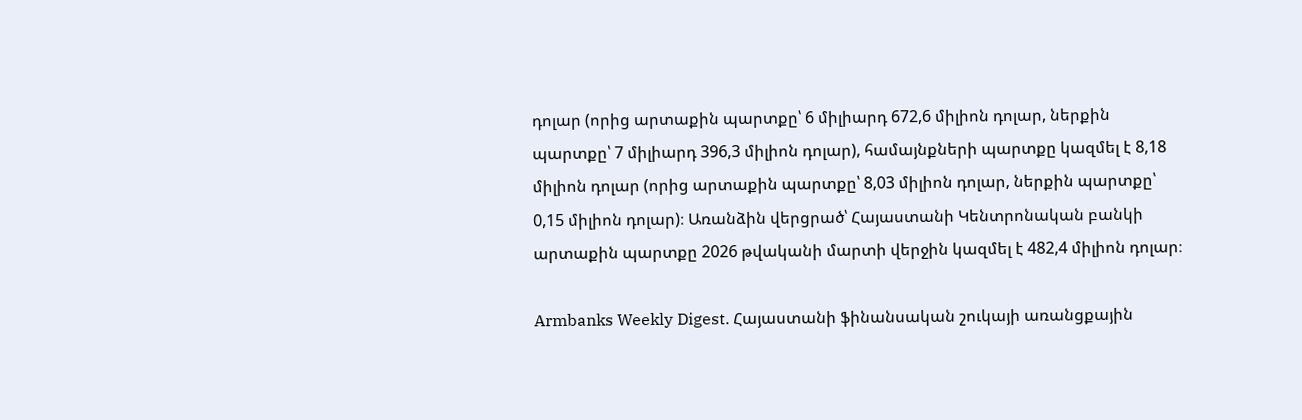դոլար (որից արտաքին պարտքը՝ 6 միլիարդ 672,6 միլիոն դոլար, ներքին պարտքը՝ 7 միլիարդ 396,3 միլիոն դոլար), համայնքների պարտքը կազմել է 8,18 միլիոն դոլար (որից արտաքին պարտքը՝ 8,03 միլիոն դոլար, ներքին պարտքը՝ 0,15 միլիոն դոլար)։ Առանձին վերցրած՝ Հայաստանի Կենտրոնական բանկի արտաքին պարտքը 2026 թվականի մարտի վերջին կազմել է 482,4 միլիոն դոլար։

Armbanks Weekly Digest. Հայաստանի ֆինանսական շուկայի առանցքային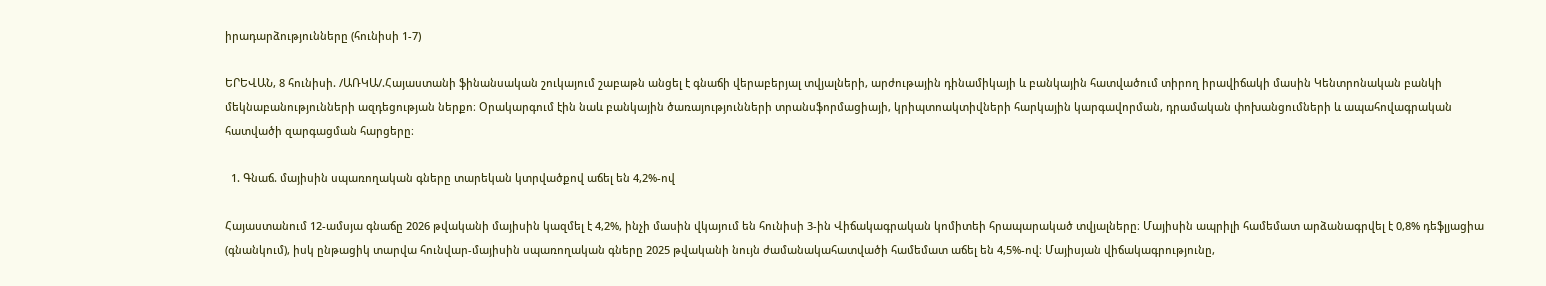իրադարձությունները (հունիսի 1-7)

ԵՐԵՎԱՆ, 8 հունիսի. /ԱՌԿԱ/.Հայաստանի ֆինանսական շուկայում շաբաթն անցել է գնաճի վերաբերյալ տվյալների, արժութային դինամիկայի և բանկային հատվածում տիրող իրավիճակի մասին Կենտրոնական բանկի մեկնաբանությունների ազդեցության ներքո։ Օրակարգում էին նաև բանկային ծառայությունների տրանսֆորմացիայի, կրիպտոակտիվների հարկային կարգավորման, դրամական փոխանցումների և ապահովագրական հատվածի զարգացման հարցերը։

  1. Գնաճ. մայիսին սպառողական գները տարեկան կտրվածքով աճել են 4,2%-ով

Հայաստանում 12-ամսյա գնաճը 2026 թվականի մայիսին կազմել է 4,2%, ինչի մասին վկայում են հունիսի 3-ին Վիճակագրական կոմիտեի հրապարակած տվյալները։ Մայիսին ապրիլի համեմատ արձանագրվել է 0,8% դեֆլյացիա (գնանկում), իսկ ընթացիկ տարվա հունվար-մայիսին սպառողական գները 2025 թվականի նույն ժամանակահատվածի համեմատ աճել են 4,5%-ով։ Մայիսյան վիճակագրությունը,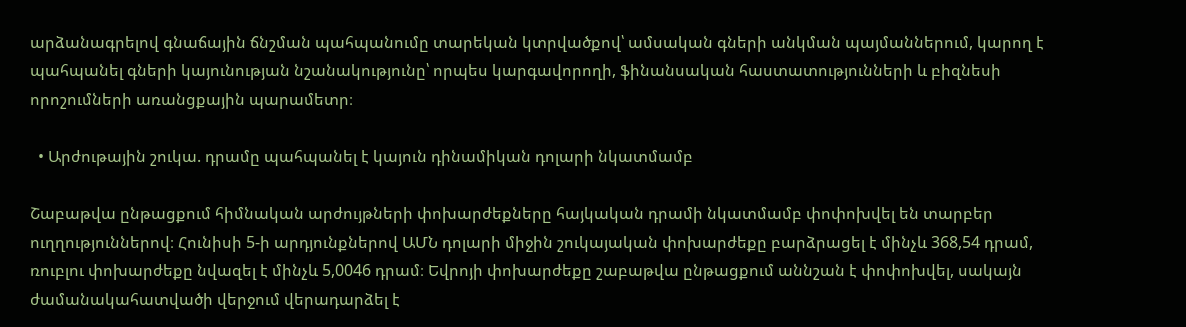արձանագրելով գնաճային ճնշման պահպանումը տարեկան կտրվածքով՝ ամսական գների անկման պայմաններում, կարող է պահպանել գների կայունության նշանակությունը՝ որպես կարգավորողի, ֆինանսական հաստատությունների և բիզնեսի որոշումների առանցքային պարամետր։

  • Արժութային շուկա. դրամը պահպանել է կայուն դինամիկան դոլարի նկատմամբ

Շաբաթվա ընթացքում հիմնական արժույթների փոխարժեքները հայկական դրամի նկատմամբ փոփոխվել են տարբեր ուղղություններով։ Հունիսի 5-ի արդյունքներով ԱՄՆ դոլարի միջին շուկայական փոխարժեքը բարձրացել է մինչև 368,54 դրամ, ռուբլու փոխարժեքը նվազել է մինչև 5,0046 դրամ։ Եվրոյի փոխարժեքը շաբաթվա ընթացքում աննշան է փոփոխվել, սակայն ժամանակահատվածի վերջում վերադարձել է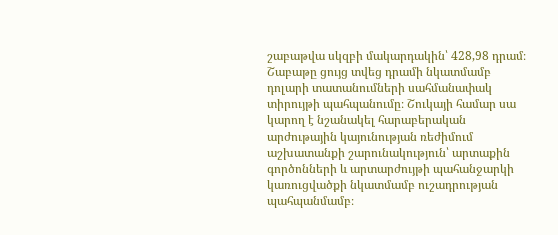շաբաթվա սկզբի մակարդակին՝ 428,98 դրամ։ Շաբաթը ցույց տվեց դրամի նկատմամբ դոլարի տատանումների սահմանափակ տիրույթի պահպանումը։ Շուկայի համար սա կարող է նշանակել հարաբերական արժութային կայունության ռեժիմում աշխատանքի շարունակություն՝ արտաքին գործոնների և արտարժույթի պահանջարկի կառուցվածքի նկատմամբ ուշադրության պահպանմամբ։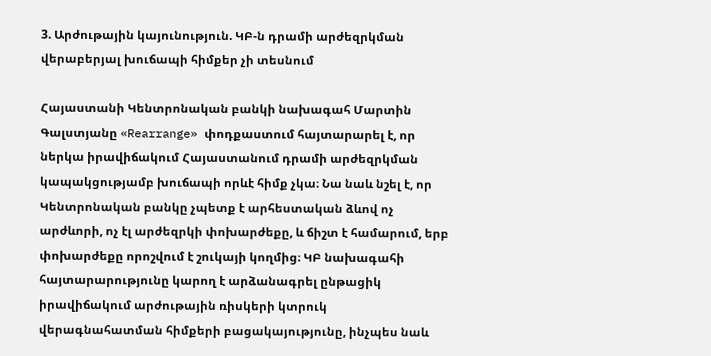3. Արժութային կայունություն. ԿԲ-ն դրամի արժեզրկման վերաբերյալ խուճապի հիմքեր չի տեսնում

Հայաստանի Կենտրոնական բանկի նախագահ Մարտին Գալստյանը «Rearrange» փոդքաստում հայտարարել է, որ ներկա իրավիճակում Հայաստանում դրամի արժեզրկման կապակցությամբ խուճապի որևէ հիմք չկա։ Նա նաև նշել է, որ Կենտրոնական բանկը չպետք է արհեստական ձևով ոչ արժևորի, ոչ էլ արժեզրկի փոխարժեքը, և ճիշտ է համարում, երբ փոխարժեքը որոշվում է շուկայի կողմից։ ԿԲ նախագահի հայտարարությունը կարող է արձանագրել ընթացիկ իրավիճակում արժութային ռիսկերի կտրուկ վերագնահատման հիմքերի բացակայությունը, ինչպես նաև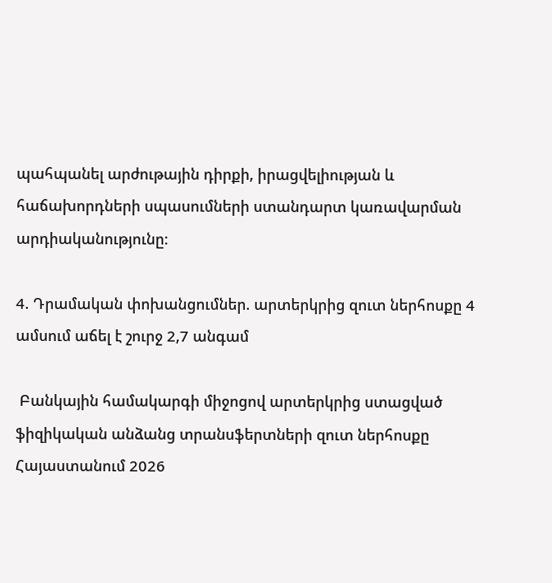պահպանել արժութային դիրքի, իրացվելիության և հաճախորդների սպասումների ստանդարտ կառավարման արդիականությունը։

4. Դրամական փոխանցումներ. արտերկրից զուտ ներհոսքը 4 ամսում աճել է շուրջ 2,7 անգամ

 Բանկային համակարգի միջոցով արտերկրից ստացված ֆիզիկական անձանց տրանսֆերտների զուտ ներհոսքը Հայաստանում 2026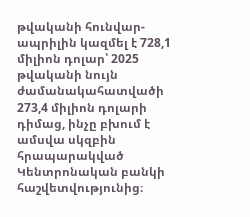թվականի հունվար-ապրիլին կազմել է 728,1 միլիոն դոլար՝ 2025 թվականի նույն ժամանակահատվածի 273,4 միլիոն դոլարի դիմաց, ինչը բխում է ամսվա սկզբին հրապարակված Կենտրոնական բանկի հաշվետվությունից։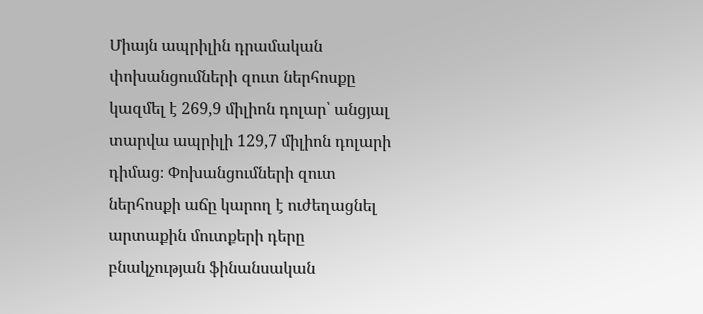Միայն ապրիլին դրամական փոխանցումների զուտ ներհոսքը կազմել է 269,9 միլիոն դոլար՝ անցյալ տարվա ապրիլի 129,7 միլիոն դոլարի դիմաց։ Փոխանցումների զուտ ներհոսքի աճը կարող է ուժեղացնել արտաքին մուտքերի դերը բնակչության ֆինանսական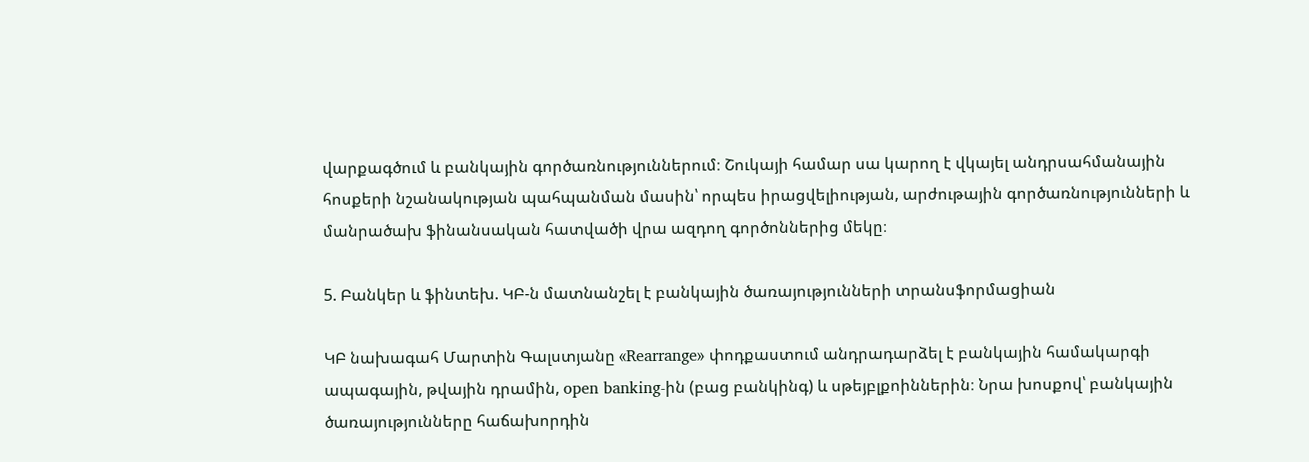վարքագծում և բանկային գործառնություններում։ Շուկայի համար սա կարող է վկայել անդրսահմանային հոսքերի նշանակության պահպանման մասին՝ որպես իրացվելիության, արժութային գործառնությունների և մանրածախ ֆինանսական հատվածի վրա ազդող գործոններից մեկը։

5. Բանկեր և ֆինտեխ. ԿԲ-ն մատնանշել է բանկային ծառայությունների տրանսֆորմացիան

ԿԲ նախագահ Մարտին Գալստյանը «Rearrange» փոդքաստում անդրադարձել է բանկային համակարգի ապագային, թվային դրամին, open banking-ին (բաց բանկինգ) և սթեյբլքոիններին։ Նրա խոսքով՝ բանկային ծառայությունները հաճախորդին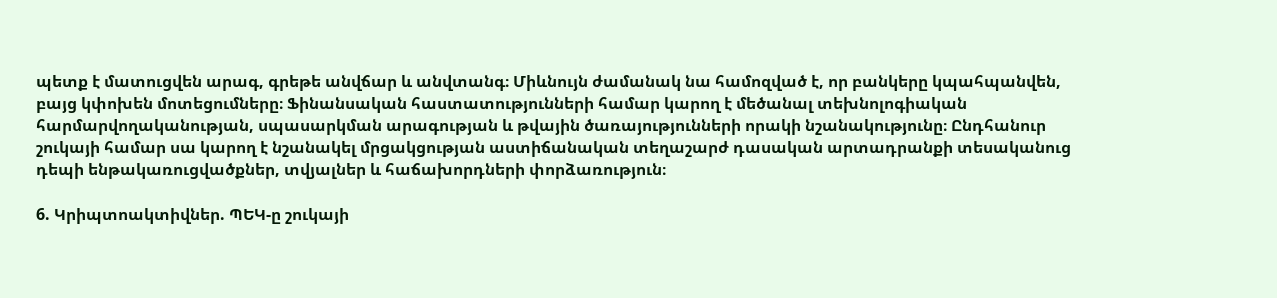պետք է մատուցվեն արագ, գրեթե անվճար և անվտանգ։ Միևնույն ժամանակ նա համոզված է, որ բանկերը կպահպանվեն, բայց կփոխեն մոտեցումները։ Ֆինանսական հաստատությունների համար կարող է մեծանալ տեխնոլոգիական հարմարվողականության, սպասարկման արագության և թվային ծառայությունների որակի նշանակությունը։ Ընդհանուր շուկայի համար սա կարող է նշանակել մրցակցության աստիճանական տեղաշարժ դասական արտադրանքի տեսականուց դեպի ենթակառուցվածքներ, տվյալներ և հաճախորդների փորձառություն։

6. Կրիպտոակտիվներ. ՊԵԿ-ը շուկայի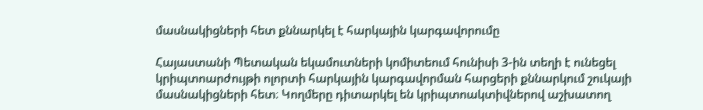մասնակիցների հետ քննարկել է հարկային կարգավորումը

Հայաստանի Պետական եկամուտների կոմիտեում հունիսի 3-ին տեղի է ունեցել կրիպտոարժույթի ոլորտի հարկային կարգավորման հարցերի քննարկում շուկայի մասնակիցների հետ։ Կողմերը դիտարկել են կրիպտոակտիվներով աշխատող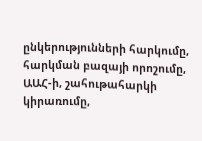ընկերությունների հարկումը, հարկման բազայի որոշումը, ԱԱՀ-ի, շահութահարկի կիրառումը,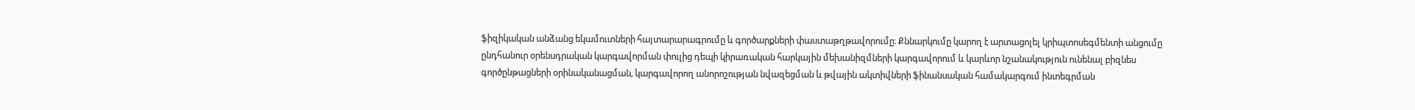ֆիզիկական անձանց եկամուտների հայտարարագրումը և գործարքների փաստաթղթավորումը։ Քննարկումը կարող է արտացոլել կրիպտոսեգմենտի անցումը ընդհանուր օրենսդրական կարգավորման փուլից դեպի կիրառական հարկային մեխանիզմների կարգավորում և կարևոր նշանակություն ունենալ բիզնես գործընթացների օրինականացման, կարգավորող անորոշության նվազեցման և թվային ակտիվների ֆինանսական համակարգում ինտեգրման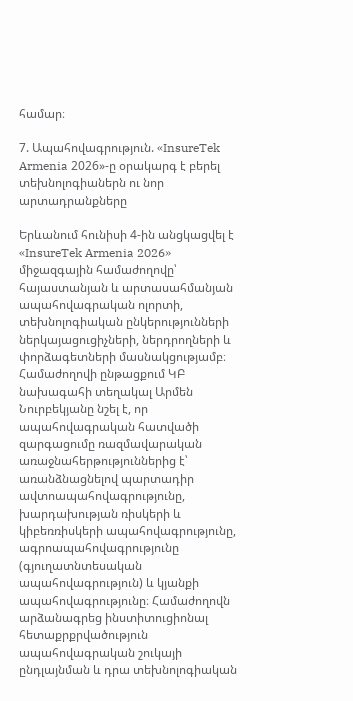համար։

7. Ապահովագրություն. «InsureTek Armenia 2026»-ը օրակարգ է բերել տեխնոլոգիաներն ու նոր արտադրանքները

Երևանում հունիսի 4-ին անցկացվել է «InsureTek Armenia 2026» միջազգային համաժողովը՝ հայաստանյան և արտասահմանյան ապահովագրական ոլորտի, տեխնոլոգիական ընկերությունների ներկայացուցիչների, ներդրողների և փորձագետների մասնակցությամբ։ Համաժողովի ընթացքում ԿԲ նախագահի տեղակալ Արմեն Նուրբեկյանը նշել է, որ ապահովագրական հատվածի զարգացումը ռազմավարական առաջնահերթություններից է՝ առանձնացնելով պարտադիր ավտոապահովագրությունը, խարդախության ռիսկերի և կիբեռռիսկերի ապահովագրությունը, ագրոապահովագրությունը (գյուղատնտեսական ապահովագրություն) և կյանքի ապահովագրությունը։ Համաժողովն արձանագրեց ինստիտուցիոնալ հետաքրքրվածություն ապահովագրական շուկայի ընդլայնման և դրա տեխնոլոգիական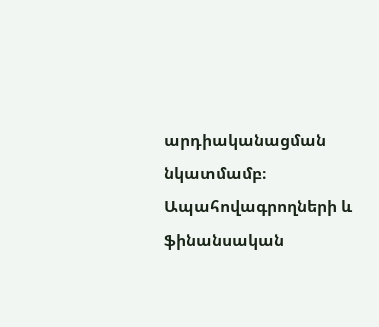արդիականացման նկատմամբ։ Ապահովագրողների և ֆինանսական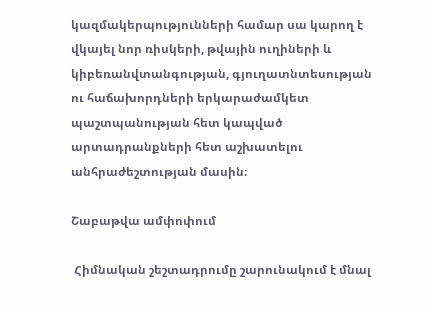կազմակերպությունների համար սա կարող է վկայել նոր ռիսկերի, թվային ուղիների և կիբեռանվտանգության, գյուղատնտեսության ու հաճախորդների երկարաժամկետ պաշտպանության հետ կապված արտադրանքների հետ աշխատելու անհրաժեշտության մասին։

Շաբաթվա ամփոփում

 Հիմնական շեշտադրումը շարունակում է մնալ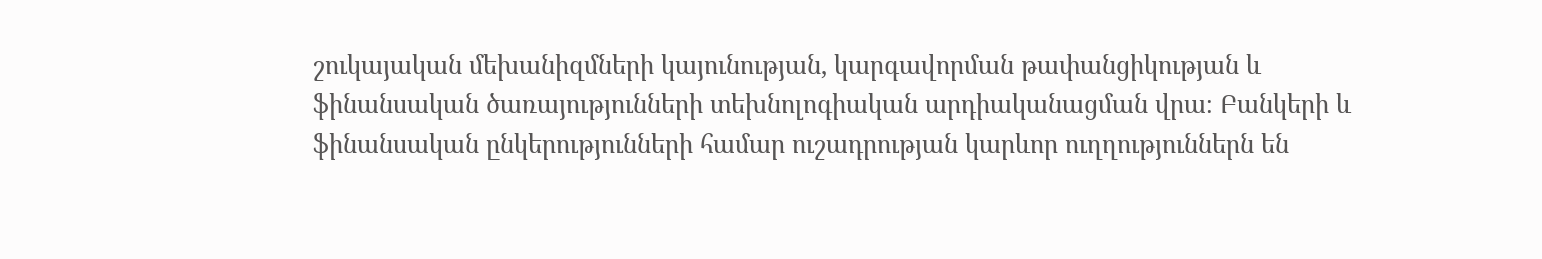շուկայական մեխանիզմների կայունության, կարգավորման թափանցիկության և ֆինանսական ծառայությունների տեխնոլոգիական արդիականացման վրա։ Բանկերի և ֆինանսական ընկերությունների համար ուշադրության կարևոր ուղղություններն են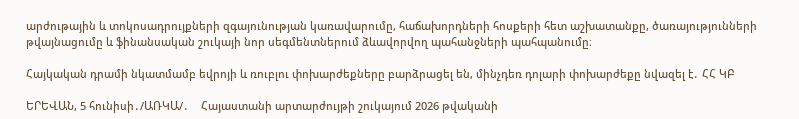արժութային և տոկոսադրույքների զգայունության կառավարումը, հաճախորդների հոսքերի հետ աշխատանքը, ծառայությունների թվայնացումը և ֆինանսական շուկայի նոր սեգմենտներում ձևավորվող պահանջների պահպանումը։

Հայկական դրամի նկատմամբ եվրոյի և ռուբլու փոխարժեքները բարձրացել են, մինչդեռ դոլարի փոխարժեքը նվազել է․ ՀՀ ԿԲ

ԵՐԵՎԱՆ, 5 հունիսի․/ԱՌԿԱ/․    Հայաստանի արտարժույթի շուկայում 2026 թվականի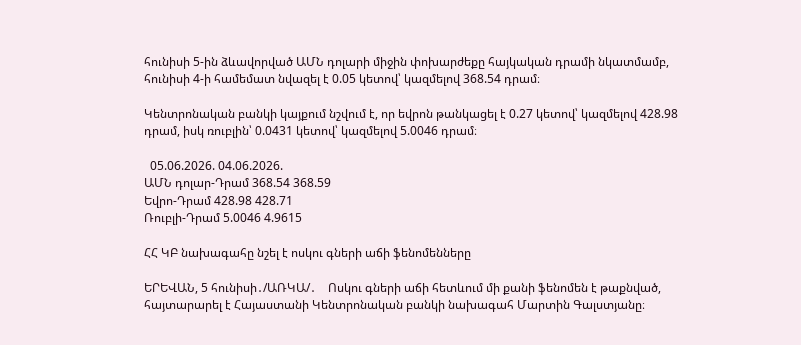հունիսի 5-ին ձևավորված ԱՄՆ դոլարի միջին փոխարժեքը հայկական դրամի նկատմամբ,  հունիսի 4-ի համեմատ նվազել է 0.05 կետով՝ կազմելով 368.54 դրամ։

Կենտրոնական բանկի կայքում նշվում է, որ եվրոն թանկացել է 0.27 կետով՝ կազմելով 428.98 դրամ, իսկ ռուբլին՝ 0.0431 կետով՝ կազմելով 5.0046 դրամ։

  05.06.2026. 04.06.2026.
ԱՄՆ դոլար-Դրամ 368.54 368.59
Եվրո-Դրամ 428.98 428.71
Ռուբլի-Դրամ 5.0046 4.9615

ՀՀ ԿԲ նախագահը նշել է ոսկու գների աճի ֆենոմենները

ԵՐԵՎԱՆ, 5 հունիսի․/ԱՌԿԱ/․    Ոսկու գների աճի հետևում մի քանի ֆենոմեն է թաքնված, հայտարարել է Հայաստանի Կենտրոնական բանկի նախագահ Մարտին Գալստյանը։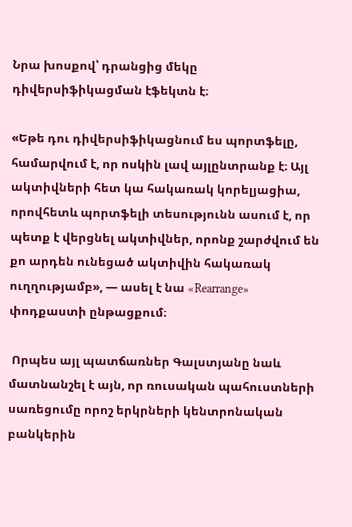Նրա խոսքով՝ դրանցից մեկը դիվերսիֆիկացման էֆեկտն է։

«Եթե դու դիվերսիֆիկացնում ես պորտֆելը, համարվում է, որ ոսկին լավ այլընտրանք է։ Այլ ակտիվների հետ կա հակառակ կորելյացիա, որովհետև պորտֆելի տեսությունն ասում է, որ պետք է վերցնել ակտիվներ, որոնք շարժվում են քո արդեն ունեցած ակտիվին հակառակ ուղղությամբ», — ասել է նա «Rearrange» փոդքաստի ընթացքում։

 Որպես այլ պատճառներ Գալստյանը նաև մատնանշել է այն, որ ռուսական պահուստների սառեցումը որոշ երկրների կենտրոնական բանկերին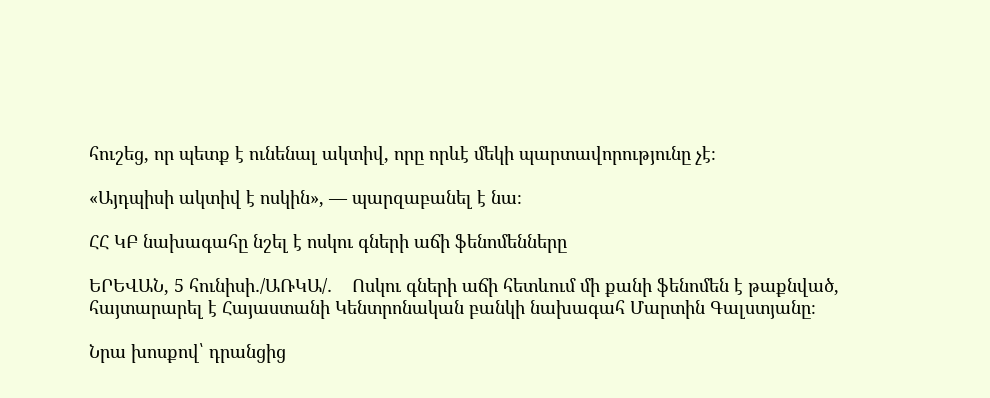հուշեց, որ պետք է ունենալ ակտիվ, որը որևէ մեկի պարտավորությունը չէ։

«Այդպիսի ակտիվ է ոսկին», — պարզաբանել է նա։

ՀՀ ԿԲ նախագահը նշել է ոսկու գների աճի ֆենոմենները

ԵՐԵՎԱՆ, 5 հունիսի․/ԱՌԿԱ/․    Ոսկու գների աճի հետևում մի քանի ֆենոմեն է թաքնված, հայտարարել է Հայաստանի Կենտրոնական բանկի նախագահ Մարտին Գալստյանը։

Նրա խոսքով՝ դրանցից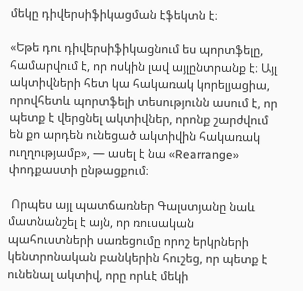մեկը դիվերսիֆիկացման էֆեկտն է։

«Եթե դու դիվերսիֆիկացնում ես պորտֆելը, համարվում է, որ ոսկին լավ այլընտրանք է։ Այլ ակտիվների հետ կա հակառակ կորելյացիա, որովհետև պորտֆելի տեսությունն ասում է, որ պետք է վերցնել ակտիվներ, որոնք շարժվում են քո արդեն ունեցած ակտիվին հակառակ ուղղությամբ», — ասել է նա «Rearrange» փոդքաստի ընթացքում։

 Որպես այլ պատճառներ Գալստյանը նաև մատնանշել է այն, որ ռուսական պահուստների սառեցումը որոշ երկրների կենտրոնական բանկերին հուշեց, որ պետք է ունենալ ակտիվ, որը որևէ մեկի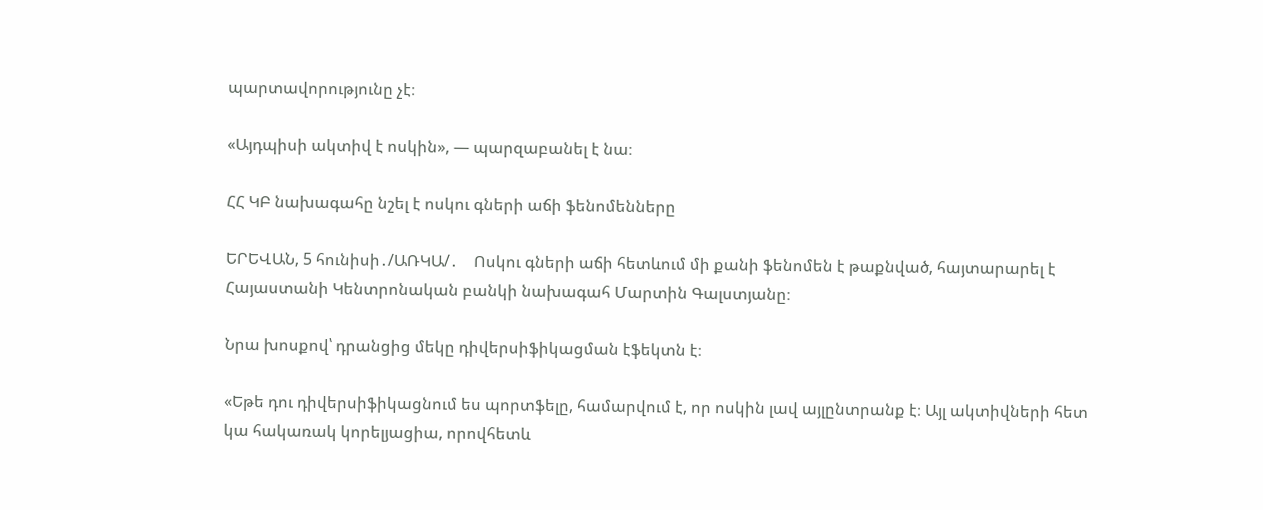պարտավորությունը չէ։

«Այդպիսի ակտիվ է ոսկին», — պարզաբանել է նա։

ՀՀ ԿԲ նախագահը նշել է ոսկու գների աճի ֆենոմենները

ԵՐԵՎԱՆ, 5 հունիսի․/ԱՌԿԱ/․    Ոսկու գների աճի հետևում մի քանի ֆենոմեն է թաքնված, հայտարարել է Հայաստանի Կենտրոնական բանկի նախագահ Մարտին Գալստյանը։

Նրա խոսքով՝ դրանցից մեկը դիվերսիֆիկացման էֆեկտն է։

«Եթե դու դիվերսիֆիկացնում ես պորտֆելը, համարվում է, որ ոսկին լավ այլընտրանք է։ Այլ ակտիվների հետ կա հակառակ կորելյացիա, որովհետև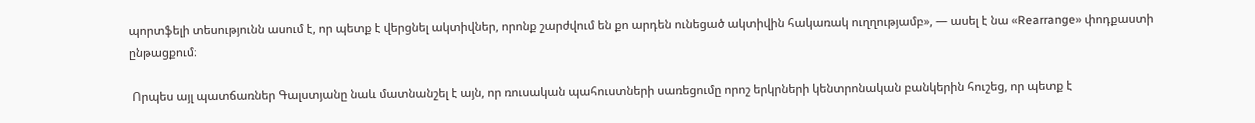պորտֆելի տեսությունն ասում է, որ պետք է վերցնել ակտիվներ, որոնք շարժվում են քո արդեն ունեցած ակտիվին հակառակ ուղղությամբ», — ասել է նա «Rearrange» փոդքաստի ընթացքում։

 Որպես այլ պատճառներ Գալստյանը նաև մատնանշել է այն, որ ռուսական պահուստների սառեցումը որոշ երկրների կենտրոնական բանկերին հուշեց, որ պետք է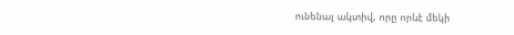ունենալ ակտիվ, որը որևէ մեկի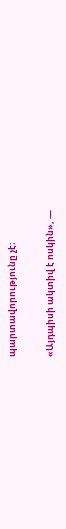պարտավորությունը չէ։

«Այդպիսի ակտիվ է ոսկին», —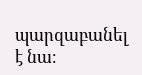պարզաբանել է նա։